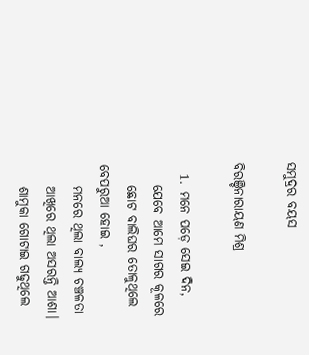ସମୁଦ୍ରର ବୟସ

ବିରଞ୍ଚିନାରାୟଣ ମିଶ୍ର

  1. ମନେ ପଡ଼େ ସେଇ ଦିନ,
    ଯେବେ ଆମେ ସାଗର କୂଳରେ
    ଛୋଟ ବାଲିଘର ତୋଳୁଥିଲେ ବେପରୁଆ ହୋଇ ,
    ମନରେ ଥିଲା ବାଲ୍ୟ ଚଞ୍ଚଳତା
    ଆଖିରେ ଥିଲା ଅସରନ୍ତି ଆଶା।
    ଶାମୁକା ଗୋଟାଇ ଗଢୁଥିଲେ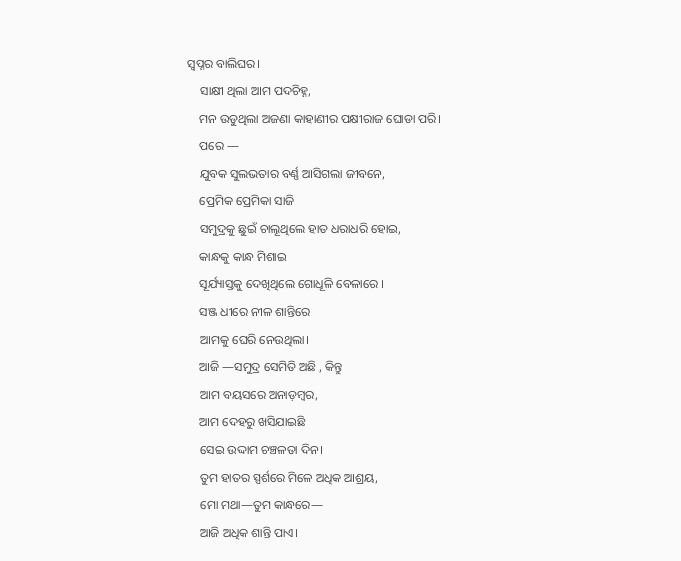ସ୍ୱପ୍ନର ବାଲିଘର।
    ସାକ୍ଷୀ ଥିଲା ଆମ ପଦଚିହ୍ନ,
    ମନ ଉଡୁଥିଲା ଅଜଣା କାହାଣୀର ପକ୍ଷୀରାଜ ଘୋଡା ପରି।
    ପରେ —
    ଯୁବକ ସୁଲଭତାର ବର୍ଣ୍ଣ ଆସିଗଲା ଜୀବନେ,
    ପ୍ରେମିକ ପ୍ରେମିକା ସାଜି
    ସମୁଦ୍ରକୁ ଛୁଇଁ ଚାଲୂଥିଲେ ହାତ ଧରାଧରି ହୋଇ,
    କାନ୍ଧକୁ କାନ୍ଧ ମିଶାଇ
    ସୂର୍ଯ୍ୟାସ୍ତକୁ ଦେଖିଥିଲେ ଗୋଧୂଳି ବେଳାରେ ।
    ସଞ୍ଜ ଧୀରେ ନୀଳ ଶାନ୍ତିରେ
    ଆମକୁ ଘେରି ନେଉଥିଲା।
    ଆଜି —ସମୁଦ୍ର ସେମିତି ଅଛି , କିନ୍ତୁ
    ଆମ ବୟସରେ ଅନାଡ଼ମ୍ବର,
    ଆମ ଦେହରୁ ଖସିଯାଇଛି
    ସେଇ ଉଦ୍ଦାମ ଚଞ୍ଚଳତା ଦିନ।
    ତୁମ ହାତର ସ୍ପର୍ଶରେ ମିଳେ ଅଧିକ ଆଶ୍ରୟ,
    ମୋ ମଥା—ତୁମ କାନ୍ଧରେ—
    ଆଜି ଅଧିକ ଶାନ୍ତି ପାଏ।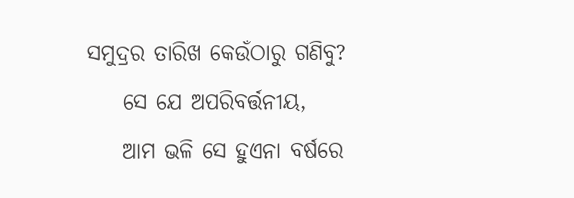ସମୁଦ୍ରର ତାରିଖ କେଉଁଠାରୁ ଗଣିବୁ?
    ସେ ଯେ ଅପରିବର୍ତ୍ତନୀୟ,
    ଆମ ଭଳି ସେ ହୁଏନା ବର୍ଷରେ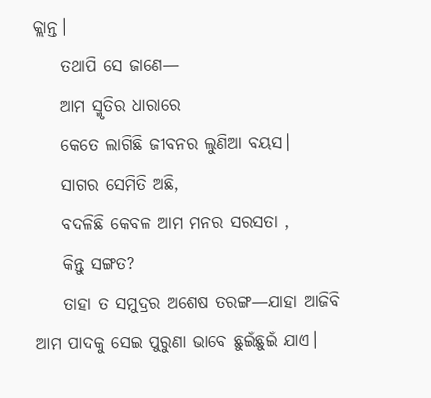କ୍ଲାନ୍ତ।
    ତଥାପି ସେ ଜାଣେ—
    ଆମ ସ୍ମୃତିର ଧାରାରେ
    କେତେ ଲାଗିଛି ଜୀବନର ଲୁଣିଆ ବୟସ।
    ସାଗର ସେମିତି ଅଛି,
    ବଦଳିଛି କେବଳ ଆମ ମନର ସରସତା ,
    କିନ୍ତୁ ସଙ୍ଗତ?
    ତାହା ତ ସମୁଦ୍ରର ଅଶେଷ ତରଙ୍ଗ—ଯାହା ଆଜିବି ଆମ ପାଦକୁ ସେଇ ପୁରୁଣା ଭାବେ ଛୁଇଁଛୁଇଁ ଯାଏ।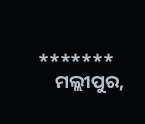*******
    ମଲ୍ଲୀପୁର,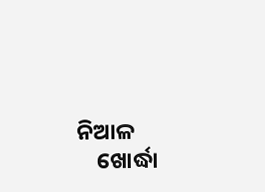ନିଆଳ
    ଖୋର୍ଦ୍ଧା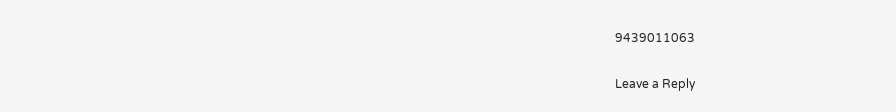9439011063

Leave a Reply